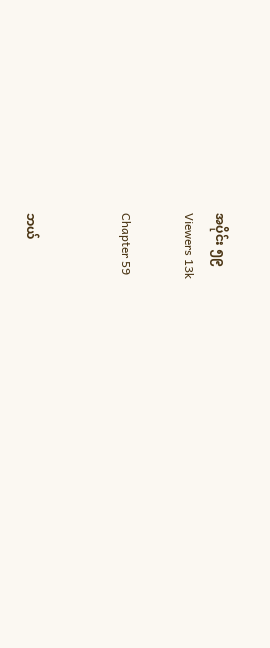အပိုင်း ၅၉
Viewers 13k

Chapter 59


ဘယ်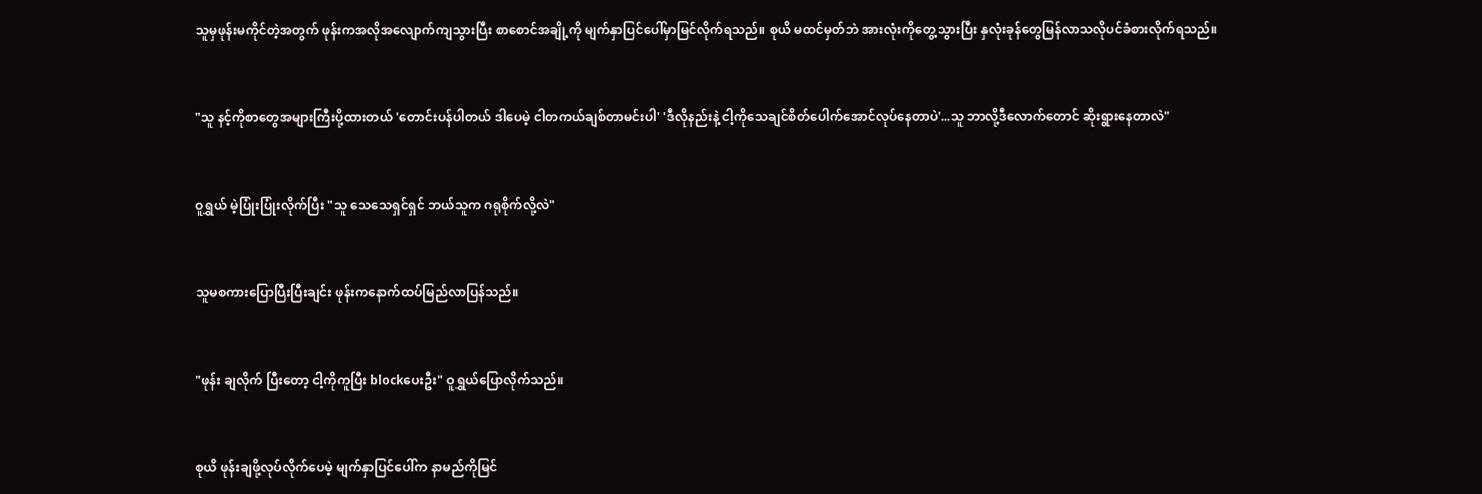သူမှဖုန်းမကိုင်တဲ့အတွက် ဖုန်းကအလိုအလျောက်ကျသွားပြီး စာစောင်အချို့ကို မျက်နှာပြင်ပေါ်မှာမြင်လိုက်ရသည်။ စုယိ မထင်မှတ်ဘဲ အားလုံးကိုတွေ့သွားပြီး နှလုံးခုန်တွေမြန်လာသလိုပင်ခံစားလိုက်ရသည်။


"သူ နင့်ကိုစာတွေအများကြီးပို့ထားတယ် 'တောင်းပန်ပါတယ် ဒါပေမဲ့ ငါတကယ်ချစ်တာမင်းပါ' 'ဒီလိုနည်းနဲ့ ငါ့ကိုသေချင်စိတ်ပေါက်အောင်လုပ်နေတာပဲ'...သူ ဘာလို့ဒီလောက်တောင် ဆိုးရွားနေတာလဲ"


ဝူရွှယ် မဲ့ပြုံးပြုံးလိုက်ပြီး "သူ သေသေရှင်ရှင် ဘယ်သူက ဂရုစိုက်လို့လဲ"


သူမစကားပြောပြီးပြီးချင်း ဖုန်းကနောက်ထပ်မြည်လာပြန်သည်။


"ဖုန်း ချလိုက် ပြီးတော့ ငါ့ကိုကူပြီး blockပေးဦး" ဝူရွှယ်ပြောလိုက်သည်။


စုယိ ဖုန်းချဖို့လုပ်လိုက်ပေမဲ့ မျက်နှာပြင်ပေါ်က နာမည်ကိုမြင်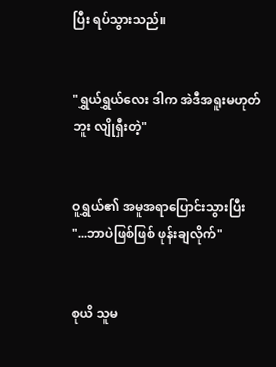ပြီး ရပ်သွားသည်။


"ရွှယ်ရွှယ်လေး ဒါက အဲဒီအရူးမဟုတ်ဘူး လျိုရှီးတဲ့"


ဝူရွှယ်၏ အမူအရာပြောင်းသွားပြီး "...ဘာပဲဖြစ်ဖြစ် ဖုန်းချလိုက်"


စုယိ သူမ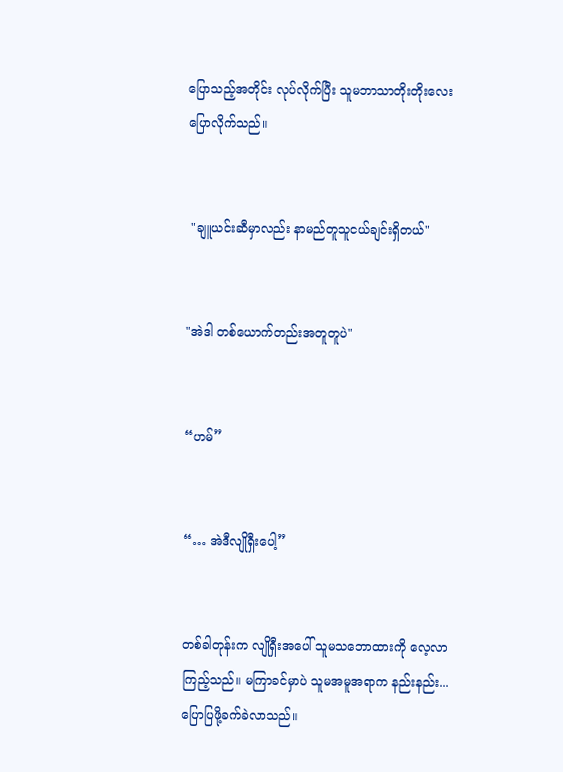ပြောသည့်အတိုင်း လုပ်လိုက်ပြီး သူမဘာသာတိုးတိုးလေးပြောလိုက်သည်။


 "ချူယင်းဆီမှာလည်း နာမည်တူသူငယ်ချင်းရှိတယ်"


"အဲဒါ တစ်ယောက်တည်းအတူတူပဲ"


“ဟမ်”


“… အဲဒီလျိုရှီးပေါ့”


တစ်ခါတုန်းက လျိုရှီးအပေါ် သူမသဘောထားကို လေ့လာကြည့်သည်။ မကြာခင်မှာပဲ သူမအမူအရာက နည်းနည်း...ပြောပြဖို့ခက်ခဲလာသည်။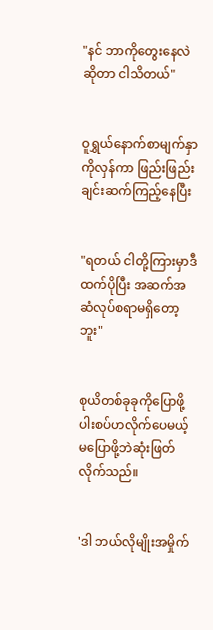"နင် ဘာကိုတွေးနေလဲဆိုတာ ငါသိတယ်"


ဝူရွှယ်နောက်စာမျက်နှာကိုလှန်ကာ ဖြည်းဖြည်းချင်းဆက်ကြည့်နေပြီး


"ရတယ် ငါတို့ကြားမှာဒီထက်ပိုပြီး အဆက်အဆံလုပ်စရာမရှိတော့ဘူး"


စုယိတစ်ခုခုကိုပြောဖို့ ပါးစပ်ဟလိုက်ပေမယ့် မပြောဖို့ဘဲဆုံးဖြတ်လိုက်သည်။


'ဒါ ဘယ်လိုမျိုးအမှိုက်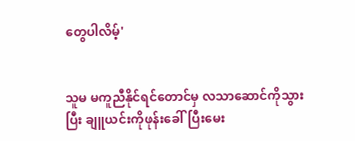တွေပါလိမ့်'


သူမ မကူညီနိုင်ရင်တောင်မှ လသာဆောင်ကိုသွားပြီး ချူယင်းကိုဖုန်းခေါ်ပြီးမေး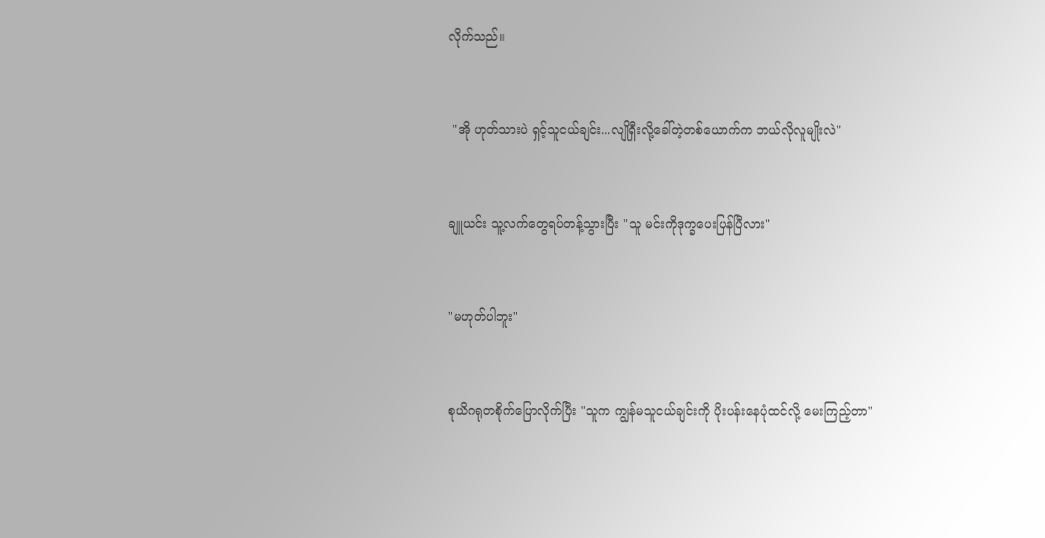လိုက်သည်။


 "အို ဟုတ်သားပဲ ရှင့်သူငယ်ချင်း...လျိုရှီးလို့ခေါ်တဲ့တစ်ယောက်က ဘယ်လိုလူမျိုးလဲ"


ချူယင်း သူ့လက်တွေရပ်တန့်သွားပြီး "သူ မင်းကိုဒုက္ခပေးပြန်ပြီလား"


"မဟုတ်ပါဘူး"


စုယိဂရုတစိုက်ပြောလိုက်ပြီး "သူက ကျွန်မသူငယ်ချင်းကို ပိုးပန်းနေပုံထင်လို့ မေးကြည့်တာ"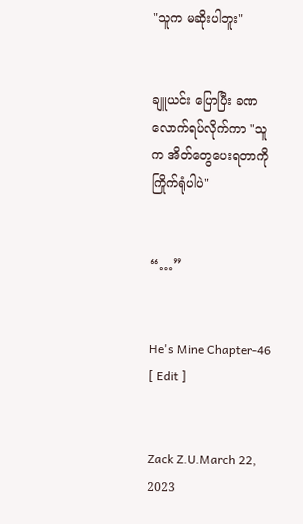"သူက မဆိုးပါဘူး"


ချူယင်း ပြောပြီး ခဏလောက်ရပ်လိုက်ကာ "သူက အိတ်တွေပေးရတာကို ကြိုက်ရုံပါပဲ"


“…”


He's Mine Chapter-46 [ Edit ]


Zack Z.U.March 22, 2023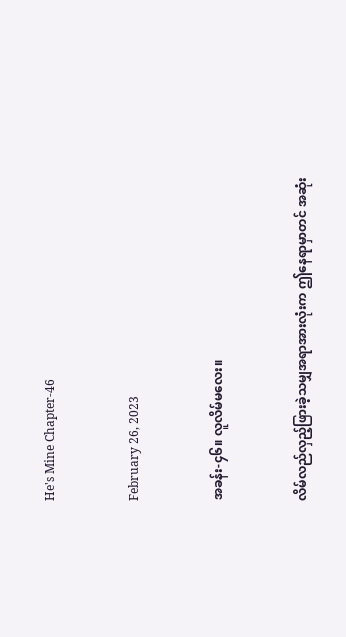He's Mine Chapter-46


February 26, 2023


အခန်း-၄၆။ လူလိမ်မလေး။


လိမ်လည်လှည့်ဖြားခဲ့သမျှအရာအားလုံးက ဤနေရာမှာတင် အဆုံး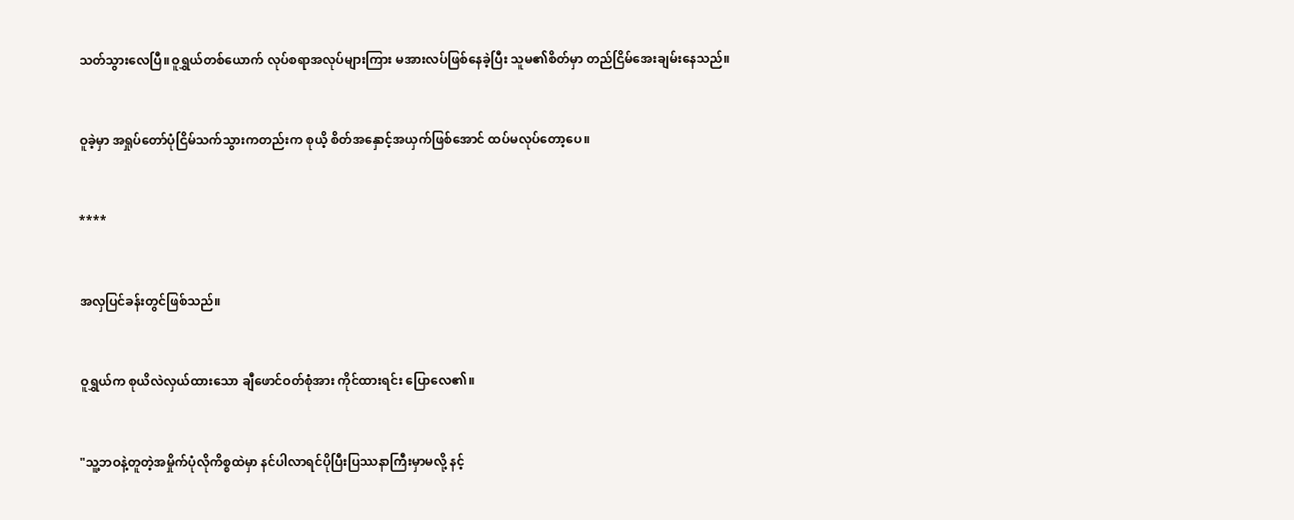သတ်သွားလေပြီ။ဝူရွှယ်တစ်ယောက် လုပ်စရာအလုပ်များကြား မအားလပ်ဖြစ်နေခဲ့ပြီး သူမ၏စိတ်မှာ တည်ငြိမ်အေးချမ်းနေသည်။


ဝူခဲ့မှာ အရှုပ်တော်ပုံငြိမ်သက်သွားကတည်းက စုယိ့ စိတ်အနှောင့်အယှက်ဖြစ်အောင် ထပ်မလုပ်တော့ပေ။


****


အလှပြင်ခန်းတွင်ဖြစ်သည်။


ဝူရွှယ်က စုယိလဲလှယ်ထားသော ချီဖောင်ဝတ်စုံအား ကိုင်ထားရင်း ပြောလေ၏။


"သူ့ဘဝနဲ့တူတဲ့အမှိုက်ပုံလိုကိစ္စထဲမှာ နင်ပါလာရင်ပိုပြီးပြဿနာကြီးမှာမလို့ နင့်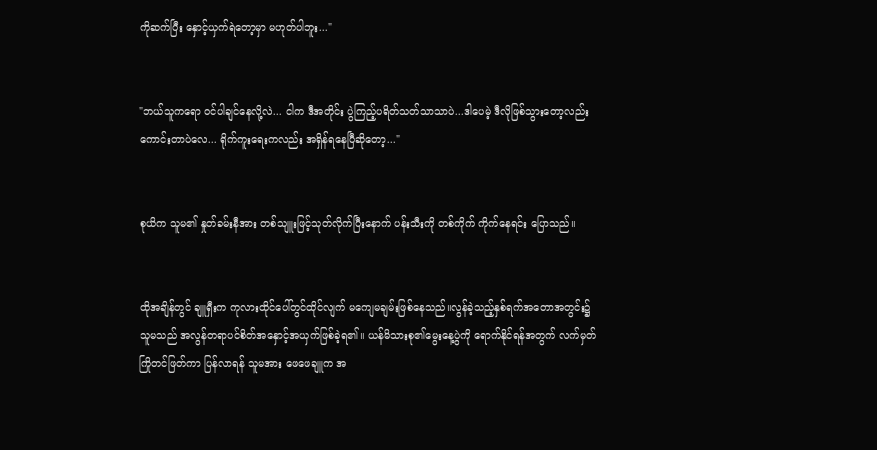ကိုဆက်ပြီး နှောင့်ယှက်ရဲတော့မှာ မဟုတ်ပါဘူး..."


"ဘယ်သူကရော ဝင်ပါချင်နေလို့လဲ... ငါက ဒီအတိုင်း ပွဲကြည့်ပရိတ်သတ်သာသာပဲ...ဒါပေမဲ့ ဒီလိုဖြစ်သွားတော့လည်း ကောင်းတာပဲလေ... ရိုက်ကူးရေးကလည်း အရှိန်ရနေပြီဆိုတော့..."


စုယိက သူမ၏ နှုတ်ခမ်းနီအား တစ်သျူးဖြင့်သုတ်လိုက်ပြီးနောက် ပန်းသီးကို တစ်ကိုက် ကိုက်နေရင်း ပြောသည်။


ထိုအချိန်တွင် ချူရှီးက ကုလားထိုင်ပေါ်တွင်ထိုင်လျက် မကျေမချမ်းဖြစ်နေသည်။လွန်ခဲ့သည့်နှစ်ရက်အတောအတွင်း၌ သူမသည် အလွန်တရာပင်စိတ်အနှောင့်အယှက်ဖြစ်ခဲ့ရ၏။ ယန်မိသားစု၏မွေးနေ့ပွဲကို ရောက်နိုင်ရန်အတွက် လက်မှတ်ကြိုတင်ဖြတ်ကာ ပြန်လာရန် သူမအား ဖေဖေချူက အ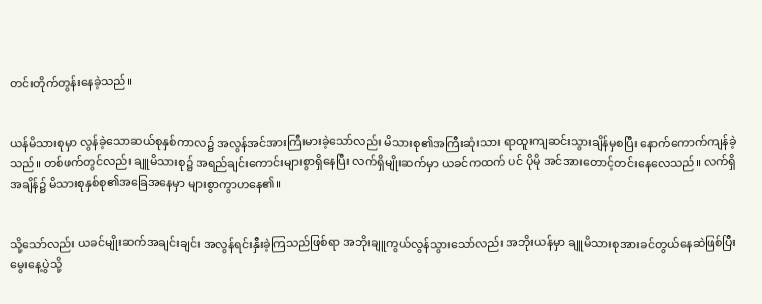တင်းတိုက်တွန်းနေခဲ့သည်။


ယန်မိသားစုမှာ လွန်ခဲ့သောဆယ်စုနှစ်ကာလ၌ အလွန်အင်အားကြီးမားခဲ့သော်လည်း မိသားစု၏အကြီးဆုံးသား ရာထူးကျဆင်းသွားချိန်မှစပြီး နောက်ကောက်ကျန်ခဲ့သည်။ တစ်ဖက်တွင်လည်း ချူမိသားစု၌ အရည်ချင်းကောင်းများစွာရှိနေပြီး လက်ရှိမျိုးဆက်မှာ ယခင်ကထက် ပင် ပိုမို အင်အားတောင့်တင်းနေလေသည်။ လက်ရှိအချိန်၌ မိသားစုနှစ်စု၏အခြေအနေမှာ များစွာကွာဟနေ၏။


သို့သော်လည်း ယခင်မျိုးဆက်အချင်းချင်း အလွန်ရင်းနှီးခဲ့ကြသည်ဖြစ်ရာ အဘိုးချူကွယ်လွန်သွားသော်လည်း အဘိုးယန်မှာ ချူမိသားစုအားခင်တွယ်နေဆဲဖြစ်ပြီး မွေးနေ့ပွဲသို့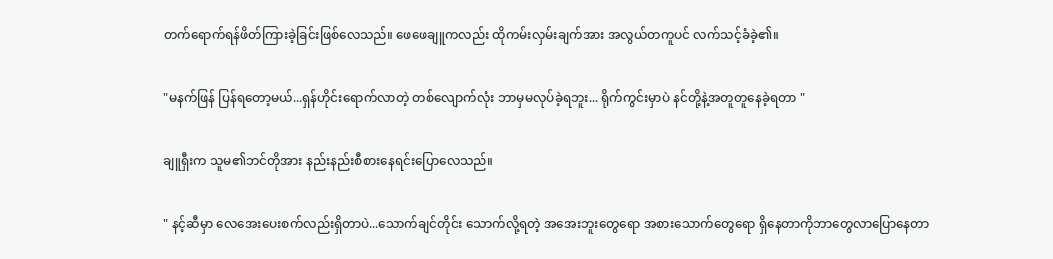တက်ရောက်ရန်ဖိတ်ကြားခဲ့ခြင်းဖြစ်လေသည်။ ဖေဖေချူကလည်း ထိုကမ်းလှမ်းချက်အား အလွယ်တကူပင် လက်သင့်ခံခဲ့၏။


"မနက်ဖြန် ပြန်ရတော့မယ်...ရှန်ဟိုင်းရောက်လာတဲ့ တစ်လျောက်လုံး ဘာမှမလုပ်ခဲ့ရဘူး... ရိုက်ကွင်းမှာပဲ နင်တို့နဲ့အတူတူနေခဲ့ရတာ "


ချူရှီးက သူမ၏ဘင်တိုအား နည်းနည်းစီစားနေရင်းပြောလေသည်။


" နင့်ဆီမှာ လေအေးပေးစက်လည်းရှိတာပဲ...သောက်ချင်တိုင်း သောက်လို့ရတဲ့ အအေးဘူးတွေရော အစားသောက်တွေရော ရှိနေတာကိုဘာတွေလာပြောနေတာ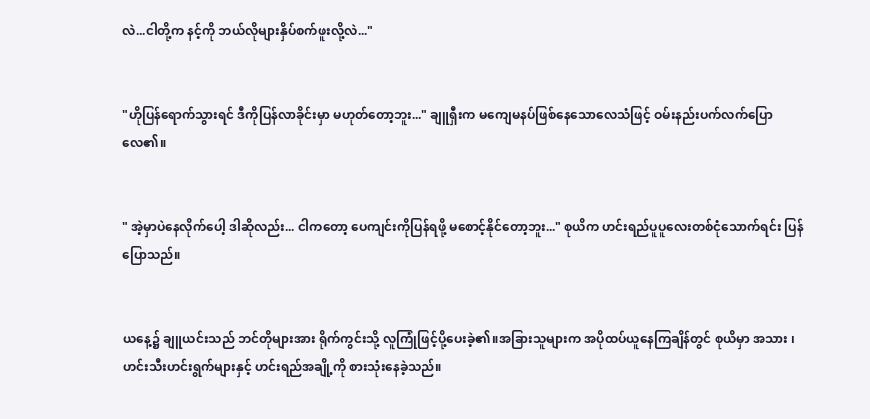လဲ...ငါတို့က နင့်ကို ဘယ်လိုများနှိပ်စက်ဖူးလို့လဲ..."


"ဟိုပြန်ရောက်သွားရင် ဒီကိုပြန်လာခိုင်းမှာ မဟုတ်တော့ဘူး..." ချူရှီးက မကျေမနပ်ဖြစ်နေသောလေသံဖြင့် ဝမ်းနည်းပက်လက်ပြောလေ၏။


" အဲ့မှာပဲနေလိုက်ပေါ့ ဒါဆိုလည်း... ငါကတော့ ပေကျင်းကိုပြန်ရဖို့ မစောင့်နိုင်တော့ဘူး..." စုယိက ဟင်းရည်ပူပူလေးတစ်ငုံသောက်ရင်း ပြန်ပြောသည်။


ယနေ့၌ ချူယင်းသည် ဘင်တိုများအား ရိုက်ကွင်းသို့ လူကြုံဖြင့်ပို့ပေးခဲ့၏။အခြားသူများက အပိုထပ်ယူ‌နေကြချိန်တွင် စုယိမှာ အသား ၊ ဟင်းသီးဟင်းရွက်များနှင့် ဟင်းရည်အချို့ကို စားသုံးနေခဲ့သည်။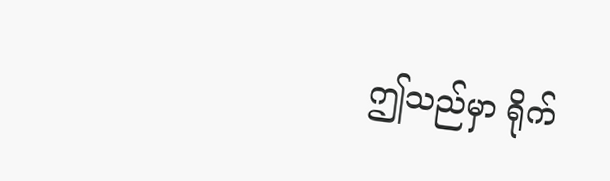ဤသည်မှာ ရိုက်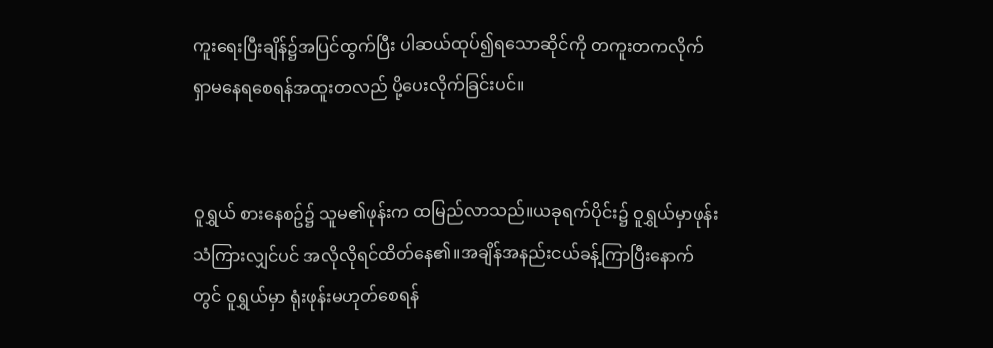ကူးရေးပြီးချိန်၌အပြင်ထွက်ပြီး ပါဆယ်ထုပ်၍ရသောဆိုင်ကို တကူးတကလိုက်ရှာမနေရစေရန်အထူးတလည် ပို့ပေးလိုက်ခြင်းပင်။


ဝူရွှယ် စား‌နေစဥ်၌ သူမ၏ဖုန်းက ထမြည်လာသည်။ယခုရက်ပိုင်း၌ ဝူရွှယ်မှာဖုန်းသံကြားလျှင်ပင် အလိုလိုရင်ထိတ်နေ၏။အချိန်အနည်းငယ်ခန့်ကြာပြီးနောက်တွင် ဝူရွှယ်မှာ ရုံးဖုန်းမဟုတ်စေရန်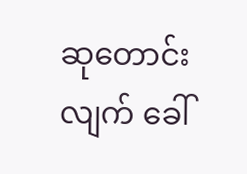ဆုတောင်းလျက် ခေါ်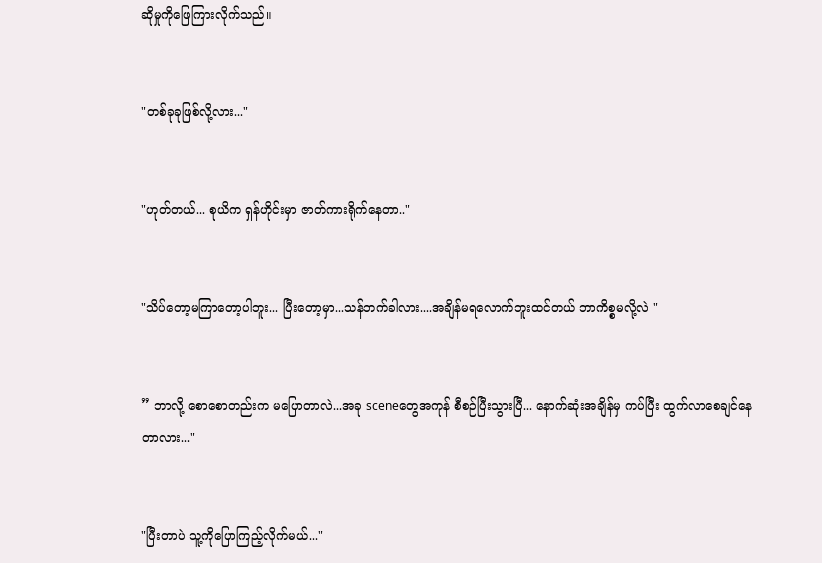ဆိုမှုကိုဖြေကြားလိုက်သည်။


"တစ်ခုခုဖြစ်လို့လား..."


"ဟုတ်တယ်... စုယိက ရှန်ဟိုင်းမှာ ဇာတ်ကားရိုက်နေတာ.."


"သိပ်တော့မကြာတော့ပါဘူး... ပြီးတော့မှာ...သန်ဘက်ခါလား....အချိန်မရလောက်ဘူးထင်တယ် ဘာကိစ္စမလို့လဲ "


” ဘာလို့ စော‌စောတည်းက မပြောတာလဲ...အခု sceneတွေအကုန် စီစဉ်ပြီးသွားပြီ... နောက်ဆုံးအချိန်မှ ကပ်ပြီး ထွက်လာစေချင်နေတာလား..."


"ပြီးတာပဲ သူ့ကိုပြောကြည့်လိုက်မယ်..."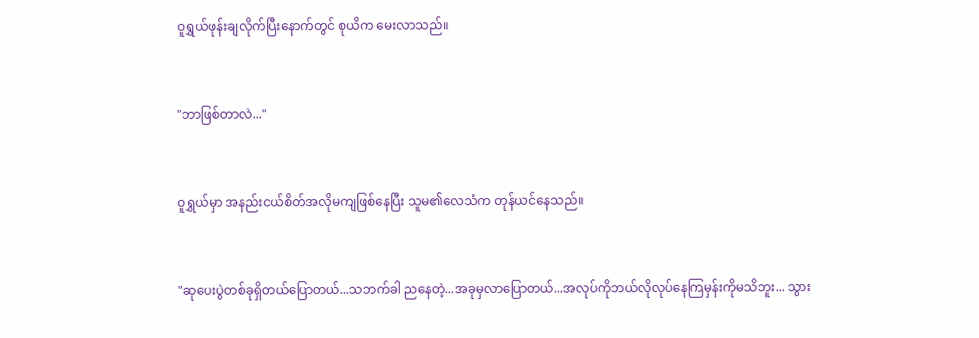ဝူရွှယ်ဖုန်းချလိုက်ပြီးနောက်တွင် စုယိက မေးလာသည်။


"ဘာဖြစ်တာလဲ..."


ဝူရွှယ်မှာ အနည်းငယ်စိတ်အလိုမကျဖြစ်နေပြီး သူမ၏လေသံက တုန်ယင်နေသည်။


"ဆုပေးပွဲတစ်ခုရှိတယ်ပြောတယ်...သဘက်ခါ ညနေတဲ့...အခုမှလာပြောတယ်...အလုပ်ကိုဘယ်လိုလုပ်နေကြမှန်းကိုမသိဘူး... သွား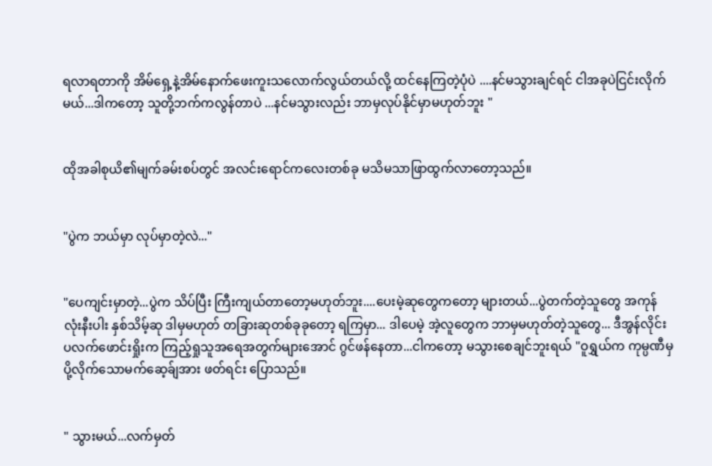ရလာရတာကို အိမ်ရှေ့နဲ့အိမ်နောက်ဖေးကူးသလောက်လွယ်တယ်လို့ ထင်နေကြတဲ့ပုံပဲ ....နင်မသွားချင်ရင် ငါအခုပဲငြင်းလိုက်မယ်...ဒါကတော့ သူတို့ဘက်ကလွန်တာပဲ ...နင်မသွားလည်း ဘာမှလုပ်နိုင်မှာမဟုတ်ဘူး "


ထိုအခါစုယိ၏မျက်ခမ်းစပ်တွင် အလင်းရောင်ကလေးတစ်ခု မသိမသာဖြာထွက်လာတော့သည်။


"ပွဲက ဘယ်မှာ လုပ်မှာတဲ့လဲ..."


"ပေကျင်းမှာတဲ့...ပွဲက သိပ်ပြီး ကြီးကျယ်တာတော့မဟုတ်ဘူး....ပေးမဲ့ဆုတွေကတော့ များတယ်...ပွဲတက်တဲ့သူ‌တွေ အကုန်လုံးနီးပါး နှစ်သိမ့်ဆု ဒါမှမဟုတ် တခြားဆုတစ်ခုခုတော့ ရကြမှာ... ဒါပေမဲ့ အဲ့လူတွေက ဘာမှမဟုတ်တဲ့သူတွေ... ဒီအွန်လိုင်း ပလက်ဖောင်းရှိုးက ကြည့်ရှုသူအရေအတွက်များအောင် ဂွင်ဖန်နေတာ...ငါကတော့ မသွားစေချင်ဘူးရယ် "ဝူရွှယ်က ကုမ္ပဏီမှပို့လိုက်သောမက်ဆေ့ခ်ျအား ဖတ်ရင်း ပြောသည်။


" သွားမယ်...လက်မှတ်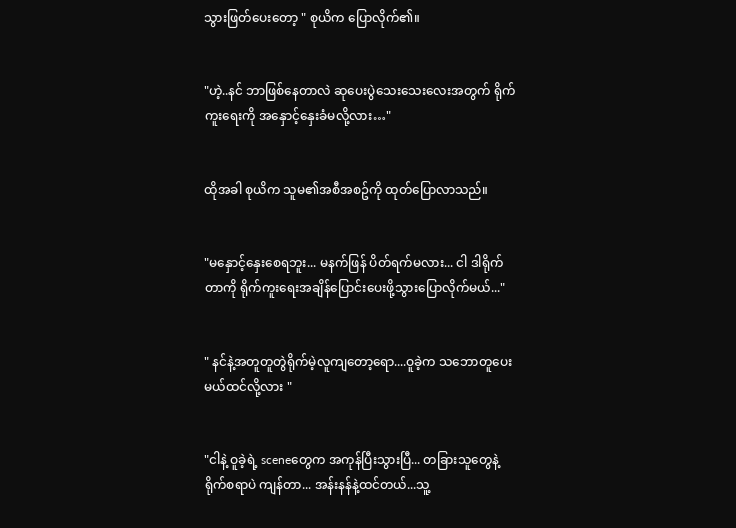သွားဖြတ်ပေးတော့ " စုယိက ပြောလိုက်၏။


"ဟဲ့..နင် ဘာဖြစ်နေတာလဲ ဆုပေးပွဲသေးသေးလေးအတွက် ရိုက်ကူးရေးကို အနှောင့်နှေးခံမလို့လား…"


ထိုအခါ စုယိက သူမ၏အစီအစဥ်ကို ထုတ်ပြောလာသည်။


"မနှောင့်နှေးစေရဘူး... မနက်ဖြန် ပိတ်ရက်မလား... ငါ ဒါရိုက်တာကို ရိုက်ကူးရေးအချိန်ပြောင်းပေးဖို့သွားပြောလိုက်မယ်..."


" နင်နဲ့အတူတူတွဲရိုက်မဲ့လူကျတော့ရော....ဝူခဲ့က သဘောတူပေးမယ်ထင်လို့လား "


"ငါနဲ့ ဝူခဲ့ရဲ့ sceneတွေက အကုန်ပြီးသွားပြီ... တခြားသူတွေနဲ့ရိုက်စရာပဲ ကျန်တာ... အန်းနန်နဲ့ထင်တယ်...သူ့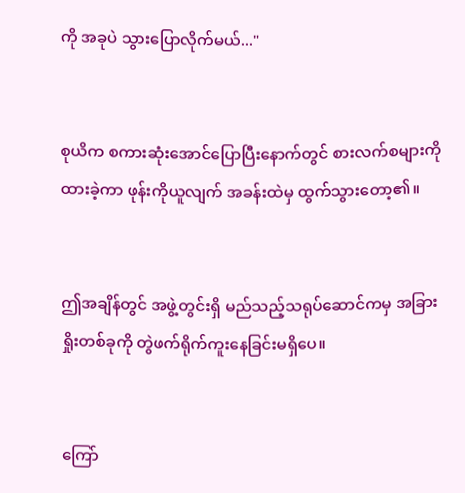ကို အခုပဲ သွားပြောလိုက်မယ်..."


စုယိက စကားဆုံးအောင်ပြောပြီးနောက်တွင် စားလက်စများကိုထားခဲ့ကာ ဖုန်းကိုယူလျက် အခန်းထဲမှ ထွက်သွားတော့၏။


ဤအချိန်တွင် အဖွဲ့တွင်းရှိ မည်သည့်သရုပ်ဆောင်ကမှ အခြားရှိုးတစ်ခုကို တွဲဖက်ရိုက်ကူးနေခြင်းမရှိပေ။


ကြော်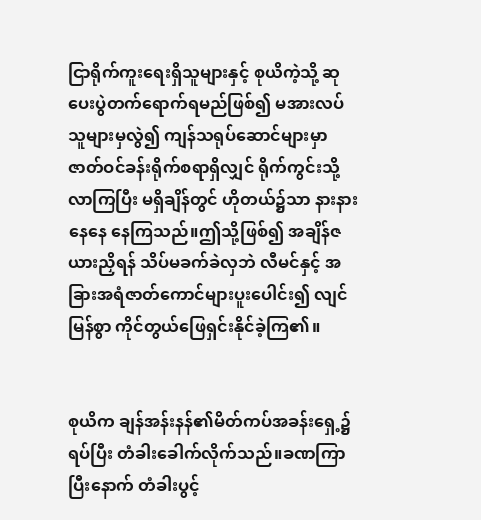ငြာရိုက်ကူးရေးရှိသူများနှင့် စုယိကဲ့သို့ ဆုပေးပွဲတက်ရောက်ရမည်ဖြစ်၍ မအားလပ်သူများမှလွဲ၍ ကျန်သရုပ်ဆောင်များမှာ ဇာတ်ဝင်ခန်းရိုက်စရာရှိလျှင် ရိုက်ကွင်းသို့လာကြပြီး မရှိချိန်တွင် ဟိုတယ်၌သာ နားနားနေနေ နေကြသည်။ဤသို့ဖြစ်၍ အချိန်ဇယားညှိရန် သိပ်မခက်ခဲလှဘဲ လီမင်နှင့် အခြားအရံဇာတ်ကောင်များပူးပေါင်း၍ လျင်မြန်စွာ ကိုင်တွယ်ဖြေရှင်းနိုင်ခဲ့ကြ၏။


စုယိက ချန်အန်းနန်၏မိတ်ကပ်အခန်းရှေ့၌ ရပ်ပြီး တံခါးခေါက်လိုက်သည်။ခဏကြာပြီးနောက် တံခါးပွင့်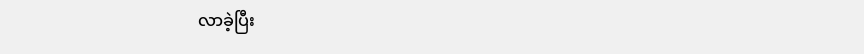လာခဲ့ပြီး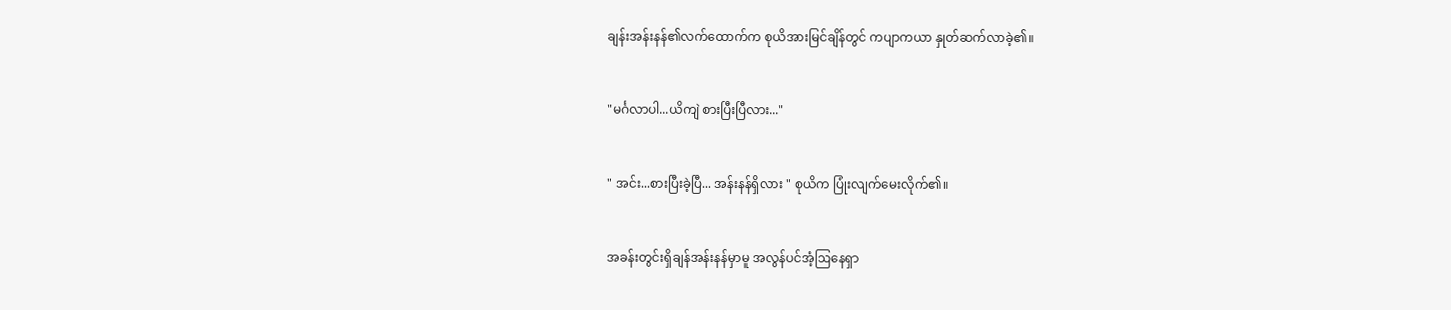ချန်းအန်းနန်၏လက်ထောက်က စုယိအားမြင်ချိန်တွင် ကပျာကယာ နှုတ်ဆက်လာခဲ့၏။


"မင်္ဂလာပါ...ယိကျဲ စားပြီးပြီလား..."


" အင်း...စားပြီးခဲ့ပြီ... အန်းနန်ရှိလား " စုယိက ပြုံးလျက်မေးလိုက်၏။


အခန်းတွင်းရှိချန်အန်းနန်မှာမူ အလွန်ပင်အံ့ဩနေရှာ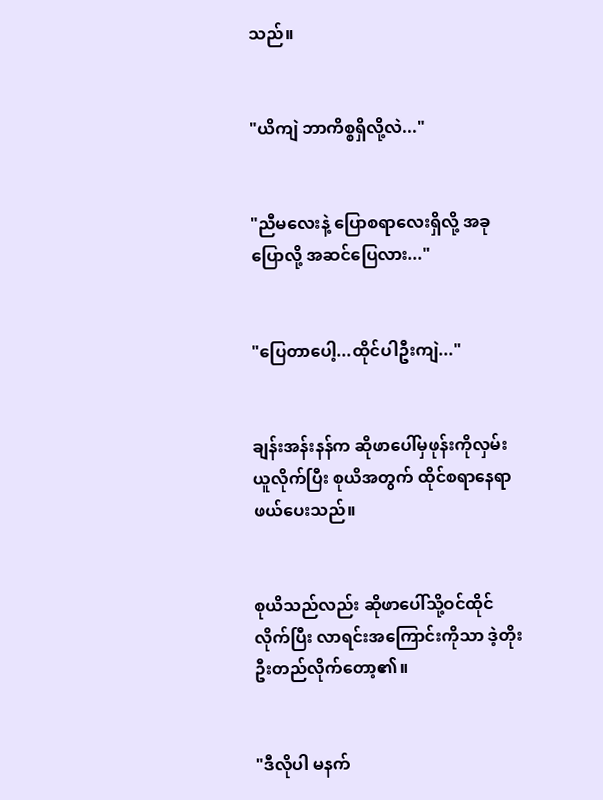သည်။


"ယိကျဲ ဘာကိစ္စရှိလို့လဲ..."


"ညီမလေးနဲ့ ပြောစရာလေးရှိလို့ အခုပြောလို့ အဆင်ပြေလား..."


"ပြေတာပေါ့...ထိုင်ပါဦးကျဲ..."


ချန်းအန်းနန်က ဆိုဖာပေါ်မှဖုန်းကိုလှမ်းယူလိုက်ပြီး စုယိအတွက် ‌ထိုင်စရာနေရာဖယ်ပေးသည်။


စုယိသည်လည်း ဆိုဖာပေါ်သို့ဝင်ထိုင်လိုက်ပြီး လာရင်းအကြောင်းကိုသာ ဒဲ့တိုးဦးတည်လိုက်တော့၏။


"ဒီလိုပါ မနက်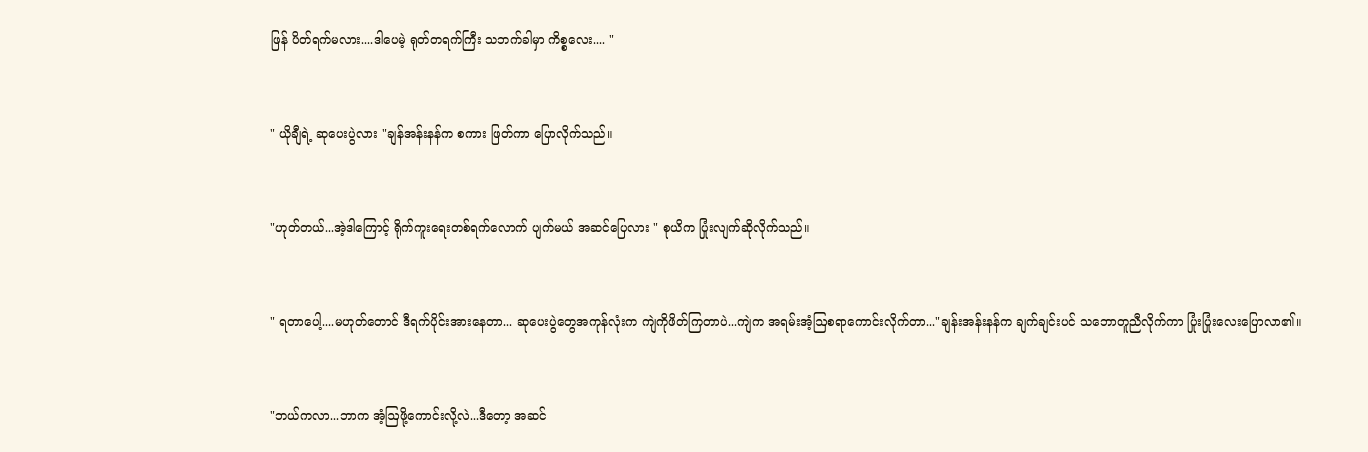ဖြန် ပိတ်ရက်မလား....ဒါပေမဲ့ ရုတ်တရက်ကြီး သဘက်ခါမှာ ကိစ္စလေး.... "


" ယိုချီရဲ့ ဆုပေးပွဲလား "ချန်အန်းနန်က စကား ဖြတ်ကာ ပြောလိုက်သည်။


"ဟုတ်တယ်...အဲ့ဒါကြောင့် ရိုက်ကူးရေးတစ်ရက်လောက် ပျက်မယ် အဆင်ပြေလား " စုယိက ပြုံးလျက်ဆိုလိုက်သည်။


" ရတာပေါ့....မဟုတ်တောင် ဒီရက်ပိုင်းအားနေတာ... ဆုပေးပွဲတွေအကုန်လုံးက ကျဲကိုဖိတ်ကြတာပဲ...ကျဲက အရမ်းအံ့ဩစရာကောင်းလိုက်တာ..."ချန်းအန်းနန်က ချက်ချင်းပင် သဘောတူညီလိုက်ကာ ပြုံးပြုံးလေးပြောလာ၏။


"ဘယ်ကလာ...ဘာက အံ့ဩဖို့ကောင်းလို့လဲ...ဒီတော့ အဆင်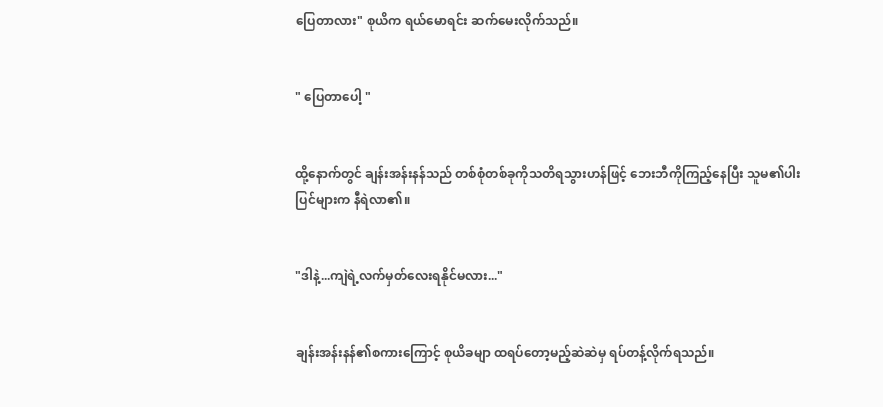ပြေတာလား" စုယိက ရယ်မောရင်း ဆက်မေးလိုက်သည်။


" ပြေတာပေါ့ "


ထို့နောက်တွင် ချန်းအန်းနန်သည် တစ်စုံတစ်ခုကိုသတိရသွားဟန်ဖြင့် ဘေးဘီကိုကြည့်နေပြီး သူမ၏ပါးပြင်များက နီရဲလာ၏။


"ဒါနဲ့...ကျဲရဲ့လက်မှတ်လေးရနိုင်မလား..."


ချန်းအန်းနန်၏စကားကြောင့် စုယိခမျာ ထရပ်တော့မည့်‌ဆဲဆဲမှ ရပ်တန့်လိုက်ရသည်။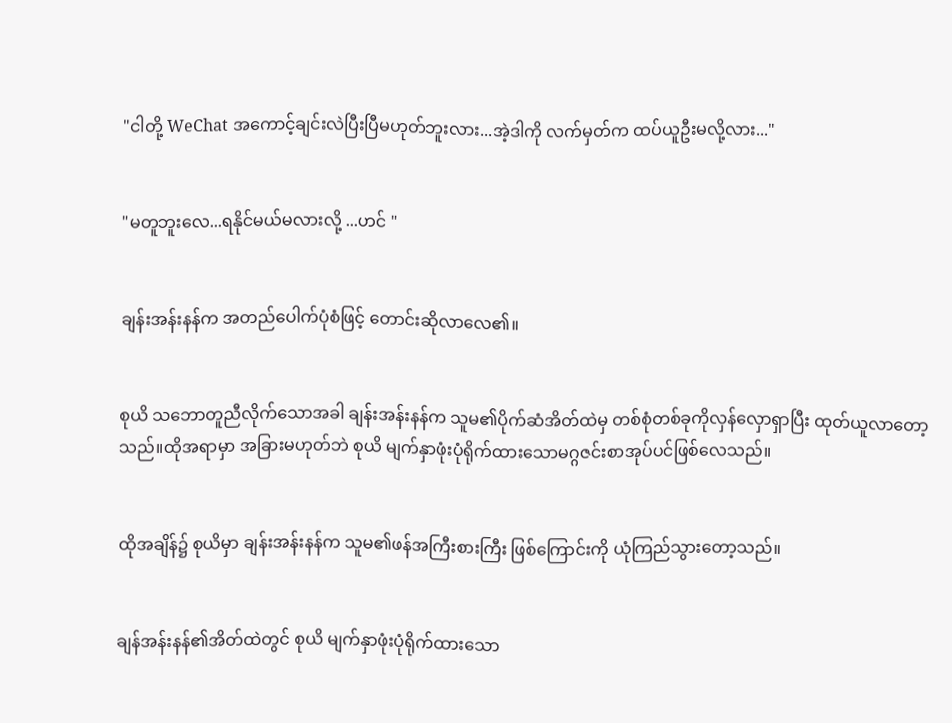"ငါတို့ WeChat အကောင့်ချင်းလဲပြီးပြီမဟုတ်ဘူးလား...အဲ့ဒါကို လက်မှတ်က ထပ်ယူဦးမလို့လား..."


"မတူဘူးလေ...ရနိုင်မယ်မလားလို့ ...ဟင် "


ချန်းအန်းနန်က အတည်ပေါက်ပုံစံဖြင့် တောင်းဆိုလာလေ၏။


စုယိ သဘောတူညီလိုက်သောအခါ ချန်းအန်းနန်က သူမ၏ပိုက်ဆံအိတ်ထဲမှ တစ်စုံတစ်ခုကိုလှန်လှောရှာပြီး ထုတ်ယူလာတော့သည်။ထိုအရာမှာ အခြားမဟုတ်ဘဲ စုယိ မျက်နှာဖုံးပုံရိုက်ထား‌သောမဂ္ဂဇင်းစာ‌အုပ်ပင်ဖြစ်‌လေသည်။


ထိုအချိန်၌ စုယိမှာ ချန်းအန်းနန်က သူမ၏ဖန်အကြီးစားကြီး ဖြစ်ကြောင်းကို ယုံကြည်သွားတော့သည်။


ချန်အန်းနန်၏အိတ်ထဲတွင် စုယိ မျက်နှာဖုံးပုံရိုက်ထားသော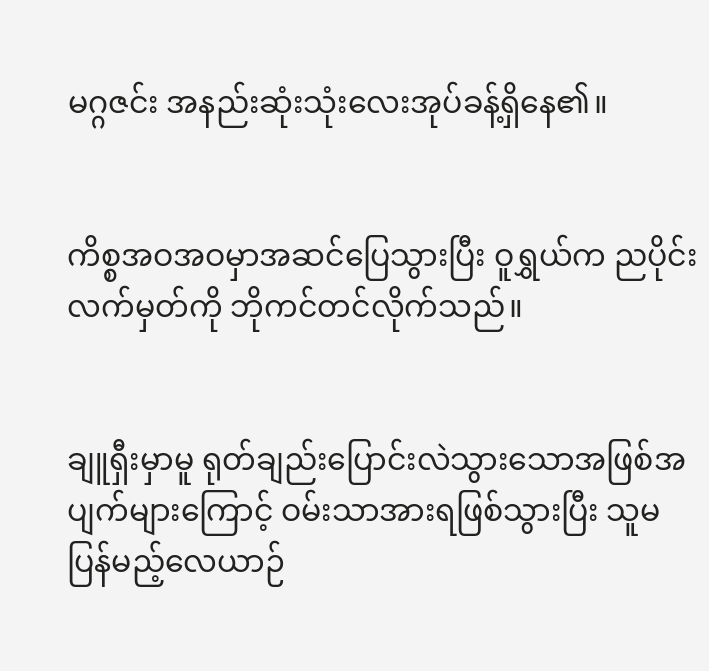မဂ္ဂဇင်း အနည်းဆုံးသုံးလေးအုပ်ခန့်ရှိနေ၏။


ကိစ္စအဝအဝမှာအဆင်ပြေသွားပြီး ဝူရွှယ်က ညပိုင်းလက်မှတ်ကို ဘိုကင်တင်လိုက်သည်။


ချူရှီးမှာမူ ရုတ်ချည်းပြောင်းလဲသွားသောအဖြစ်အပျက်များကြောင့် ဝမ်းသာအားရဖြစ်သွားပြီး သူမ ပြန်မည့်လေယာဉ်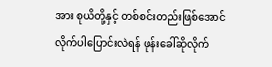အား စုယိတို့နှင့် တစ်စင်းတည်းဖြစ်အောင် လိုက်ပါပြောင်းလဲရန် ဖုန်းခေါ်ဆိုလိုက်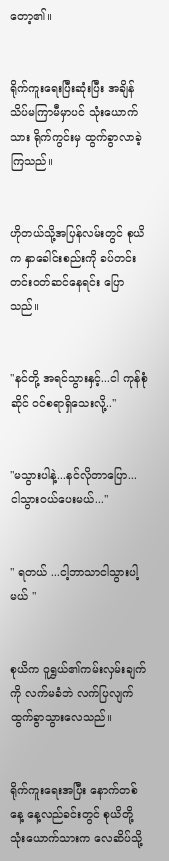တော့၏။


ရိုက်ကူးရေးပြီးဆုံးပြီး အချိန်သိပ်မကြာမီမှာပင် သုံးယောက်သား ရိုက်ကွင်းမှ ထွက်ခွာလာခဲ့ကြသည်။


ဟိုတယ်သို့အပြန်လမ်းတွင် စုယိက နှာခေါင်းစည်းကို ခပ်တင်းတင်းဝတ်‌ဆင်နေရင်း ပြောသည်။


"နင်တို့ အရင်သွားနှင့်...ငါ ကုန်စုံဆိုင် ဝင်စရာရှိသေးလို့.."


"မသွားပါနဲ့...နင်လိုတာပြော... ငါသွားဝယ်ပေးမယ်..."


" ရတယ် ...ငါ့ဘာသာငါသွားပါ့မယ် "


စုယိက ဝူရွှယ်၏ကမ်းလှမ်းချက်ကို လက်မခံဘဲ လက်ပြလျက် ထွက်ခွာသွားလေသည်။


ရိုက်ကူးရေးအပြီး နောက်တစ်နေ့ နေ့လည်ခင်းတွင် စုယိတို့သုံးယောက်သားက လေဆိပ်သို့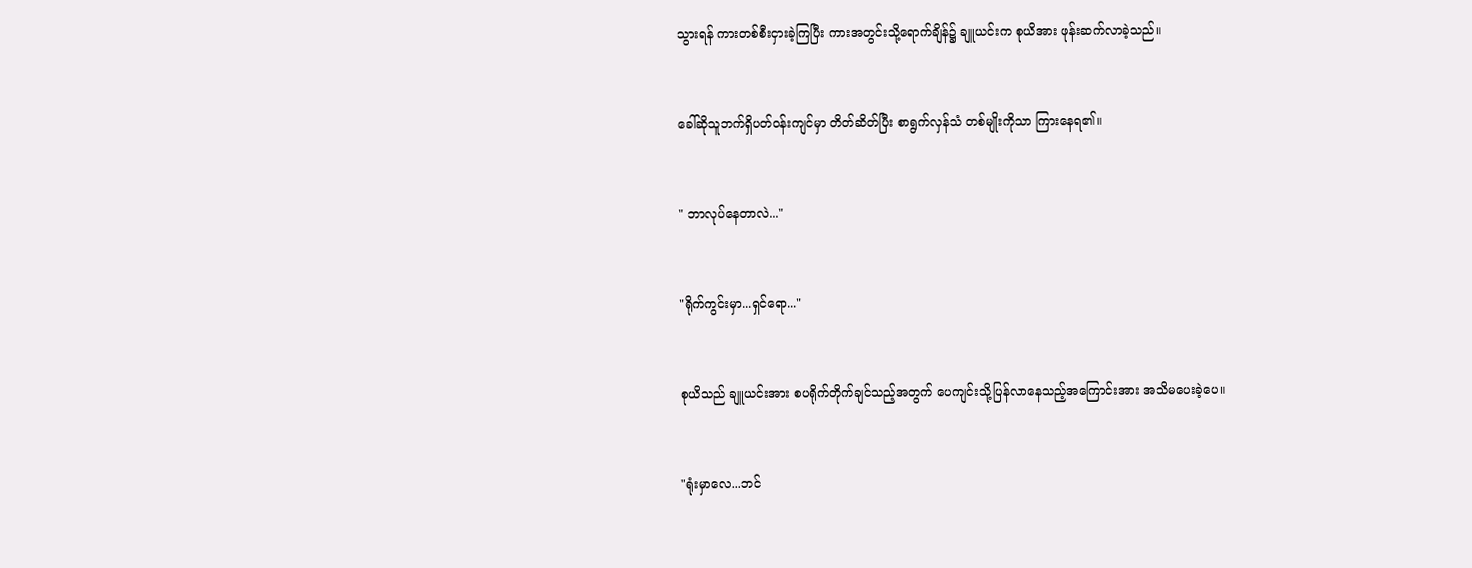သွားရန် ‌ကားတစ်စီးငှားခဲ့ကြပြီး ကားအတွင်းသို့ရောက်ချိန်၌ ချူယင်းက စုယိအား ဖုန်းဆက်လာခဲ့သည်။


ခေါ်ဆိုသူဘက်ရှိပတ်ဝန်းကျင်မှာ တိတ်ဆိတ်ပြီး စာရွက်လှန်သံ တစ်မျိုးကိုသာ ကြားနေရ၏။


" ဘာလုပ်နေတာလဲ..."


"ရိုက်ကွင်းမှာ...ရှင်ရော..."


စုယိသည် ချူယင်းအား စပရိုက်တိုက်ချင်သည့်အတွက် ပေကျင်းသို့ပြန်လာနေသည့်အကြောင်းအား အသိမပေးခဲ့ပေ။


"ရုံးမှာလေ...ဘင်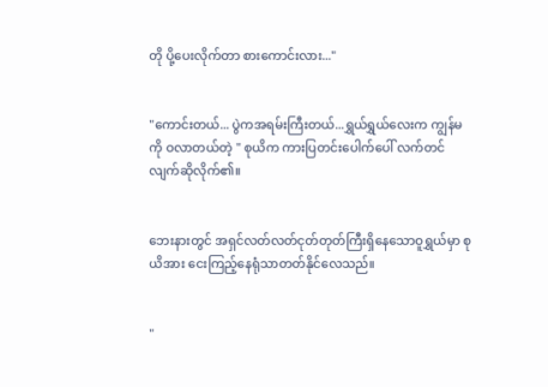တို ပို့ပေးလိုက်တာ စားကောင်းလား..."


"ကောင်းတယ်... ပွဲကအရမ်းကြီးတယ်...ရွှယ်ရွှယ်လေးက ကျွန်မကို ဝလာတယ်တဲ့ " စုယိက ကားပြတင်းပေါက်ပေါ် လက်တင်လျက်ဆိုလိုက်၏။


ဘေးနားတွင် အရှင်လတ်လတ်ငုတ်တုတ်ကြီးရှိနေသောဝူရွှယ်မှာ စုယိအား ငေးကြည့်နေရုံသာတတ်နိုင်လေသည်။


"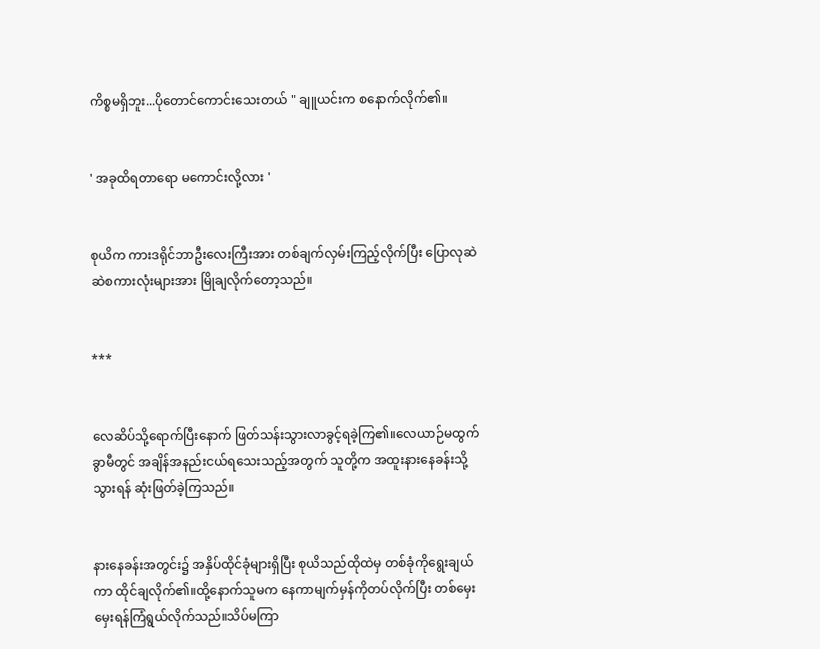ကိစ္စမရှိဘူး...ပိုတောင်ကောင်းသေးတယ် " ချူယင်းက စနောက်လိုက်၏။


' အခုထိရတာရော မကောင်းလို့လား '


စုယိက ကားဒရိုင်ဘာဦးလေးကြီးအား တစ်ချက်လှမ်းကြည့်လိုက်ပြီး ပြောလု‌ဆဲဆဲစကားလုံးများအား မြိုချလိုက်တော့သည်။


***


လေဆိပ်သို့ရောက်ပြီးနောက် ဖြတ်သန်းသွားလာခွင့်ရခဲ့ကြ၏။လေယာဉ်မထွက်ခွာမီတွင် အချိန်အနည်းငယ်ရသေးသည့်အတွက် သူတို့က အထူးနားနေခန်းသို့သွားရန် ဆုံးဖြတ်ခဲ့ကြသည်။


နားနေခန်းအတွင်း၌ အနှိပ်ထိုင်ခုံများရှိပြီး စုယိသည်ထိုထဲမှ တစ်ခုံကိုရွေးချယ်ကာ ထိုင်ချလိုက်၏။ထို့နောက်သူမက နေကာမျက်မှန်ကိုတပ်လိုက်ပြီး တစ်မှေးမှေးရန်ကြံရွယ်လိုက်သည်။သိပ်မကြာ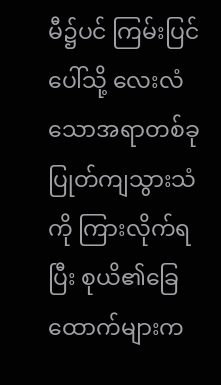မီ၌ပင် ကြမ်းပြင်ပေါ်သို့ လေးလံသောအရာတစ်ခုပြုတ်ကျသွားသံကို ကြားလိုက်ရပြီး စုယိ၏ခြေထောက်များက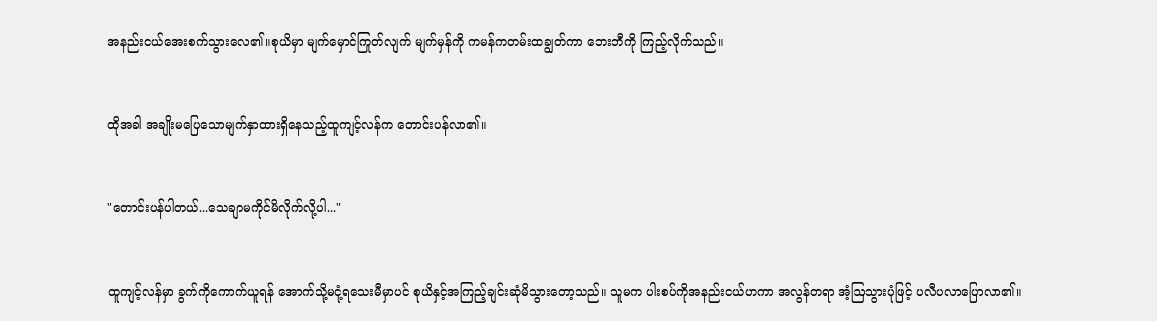အနည်းငယ်အေးစက်သွားလေ၏။စုယိမှာ မျက်မှောင်ကြုတ်လျက် မျက်မှန်ကို ကမန်ကတမ်းထချွတ်ကာ ဘေးဘီကို ကြည့်လိုက်သည်။


ထိုအခါ အချိုးမပြေသောမျက်နှာထားရှိနေသည့်ထူကျင့်လန်က တောင်းပန်လာ၏။


"တောင်းပန်ပါတယ်...သေချာမကိုင်မိလိုက်လို့ပါ..."


ထူကျင့်လန်မှာ ခွက်ကိုကောက်ယူရန် အောက်သို့မငုံ့ရသေးမီမှာပင် စုယိနှင့်အကြည့်ချင်းဆုံမိသွားတော့သည်။ သူမက ပါးစပ်ကိုအနည်းငယ်ဟကာ အလွန်တရာ အံ့ဩသွားပုံဖြင့် ပလီပလာပြောလာ၏။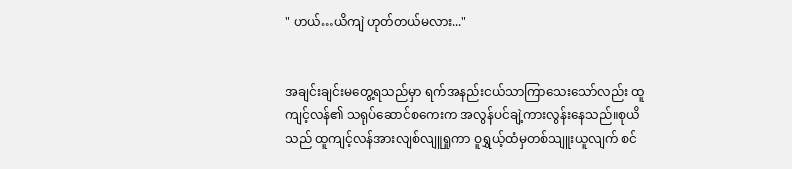" ဟယ်…ယိကျဲ ဟုတ်တယ်မလား..."


အချင်းချင်းမတွေ့ရသည်မှာ ရက်အနည်းငယ်သာကြာသေးသော်လည်း ထူကျင့်လန်၏ သရုပ်ဆောင်စကေးက အလွန်ပင်ချဲ့ကားလွန်းနေသည်။စုယိသည် ထူကျင့်လန်အားလျစ်လျူရှုကာ ဝူရွှယ့်ထံမှတစ်သျူးယူလျက် စင်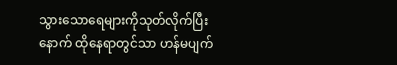သွားသောရေများကိုသုတ်လိုက်ပြီးနောက် ထိုနေရာတွင်သာ ဟန်မပျက်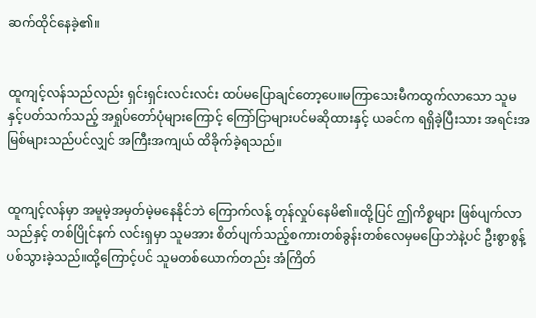ဆက်ထိုင်နေခဲ့၏။


ထူကျင့်လန်သည်လည်း ရှင်းရှင်းလင်းလင်း ထပ်မပြောချင်တော့ပေ။မကြာသေးမီကထွက်လာသော သူမနှင့်ပတ်သက်သည့် အရှုပ်တော်ပုံများကြောင့် ကြော်ငြာများပင်မဆိုထားနှင့် ယခင်က ရရှိခဲ့ပြီးသား အရင်းအမြစ်များသည်ပင်လျှင် အကြီးအကျယ် ထိခိုက်ခဲ့ရသည်။


ထူကျင့်လန်မှာ အမူမဲ့အမှတ်မဲ့မနေနိုင်ဘဲ ကြောက်လန့် တုန်လှုပ်နေမိ၏။ထို့ပြင် ဤကိစ္စများ ဖြစ်ပျက်လာသည်နှင့် တစ်ပြိုင်နက် လင်းရှမှာ သူမအား စိတ်ပျက်သည့်စကားတစ်ခွန်းတစ်လေမှမပြောဘဲနဲ့ပင် ဦးစွာစွန့်ပစ်သွားခဲ့သည်။ထို့ကြောင့်ပင် သူမတစ်ယောက်တည်း အံကြိတ်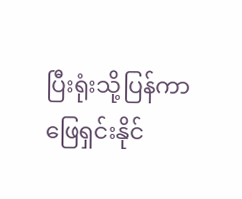ပြီးရုံးသို့ပြန်ကာ ဖြေရှင်းနိုင်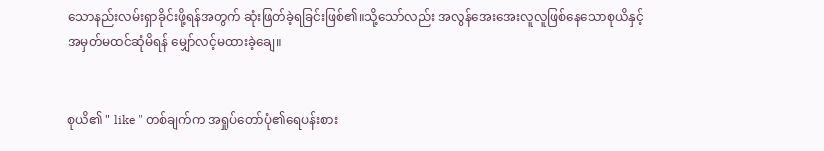သောနည်းလမ်းရှာခိုင်းဖို့ရန်အတွက် ဆုံးဖြတ်ခဲ့ရခြင်းဖြစ်၏။သို့သော်လည်း အလွန်အေးအေးလူလူဖြစ်နေသောစုယိနှင့် အမှတ်မထင်ဆုံမိရန် မျှော်လင့်မထားခဲ့ချေ။


စုယိ၏ " like " တစ်ချက်က အရှုပ်တော်ပုံ၏ရေပန်းစား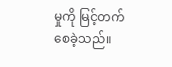မှုကို မြင့်တက်စေခဲ့သည်။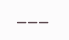___